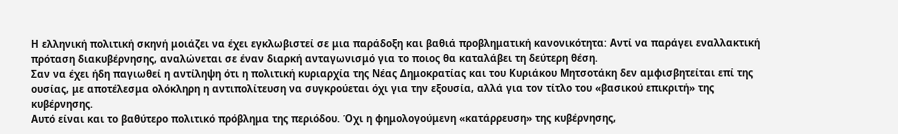Η ελληνική πολιτική σκηνή μοιάζει να έχει εγκλωβιστεί σε μια παράδοξη και βαθιά προβληματική κανονικότητα: Αντί να παράγει εναλλακτική πρόταση διακυβέρνησης, αναλώνεται σε έναν διαρκή ανταγωνισμό για το ποιος θα καταλάβει τη δεύτερη θέση.
Σαν να έχει ήδη παγιωθεί η αντίληψη ότι η πολιτική κυριαρχία της Νέας Δημοκρατίας και του Κυριάκου Μητσοτάκη δεν αμφισβητείται επί της ουσίας, με αποτέλεσμα ολόκληρη η αντιπολίτευση να συγκρούεται όχι για την εξουσία, αλλά για τον τίτλο του «βασικού επικριτή» της κυβέρνησης.
Αυτό είναι και το βαθύτερο πολιτικό πρόβλημα της περιόδου. Όχι η φημολογούμενη «κατάρρευση» της κυβέρνησης,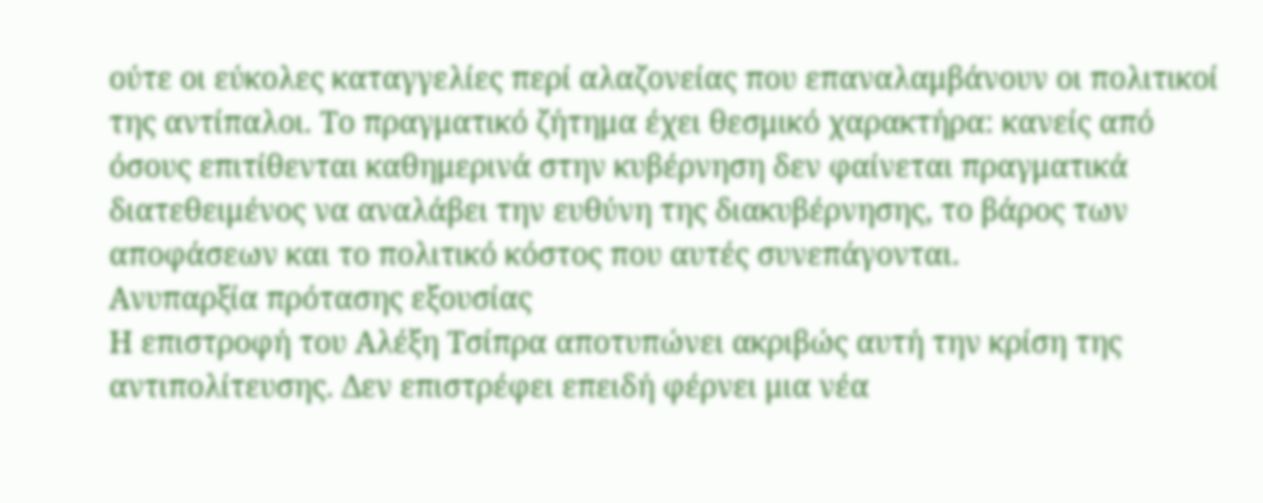ούτε οι εύκολες καταγγελίες περί αλαζονείας που επαναλαμβάνουν οι πολιτικοί της αντίπαλοι. Το πραγματικό ζήτημα έχει θεσμικό χαρακτήρα: κανείς από όσους επιτίθενται καθημερινά στην κυβέρνηση δεν φαίνεται πραγματικά διατεθειμένος να αναλάβει την ευθύνη της διακυβέρνησης, το βάρος των αποφάσεων και το πολιτικό κόστος που αυτές συνεπάγονται.
Ανυπαρξία πρότασης εξουσίας
Η επιστροφή του Αλέξη Τσίπρα αποτυπώνει ακριβώς αυτή την κρίση της αντιπολίτευσης. Δεν επιστρέφει επειδή φέρνει μια νέα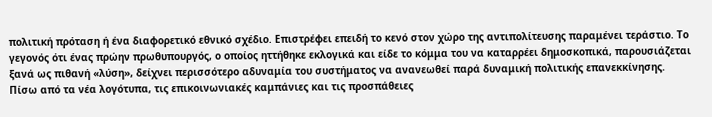πολιτική πρόταση ή ένα διαφορετικό εθνικό σχέδιο. Επιστρέφει επειδή το κενό στον χώρο της αντιπολίτευσης παραμένει τεράστιο. Το γεγονός ότι ένας πρώην πρωθυπουργός, ο οποίος ηττήθηκε εκλογικά και είδε το κόμμα του να καταρρέει δημοσκοπικά, παρουσιάζεται ξανά ως πιθανή «λύση», δείχνει περισσότερο αδυναμία του συστήματος να ανανεωθεί παρά δυναμική πολιτικής επανεκκίνησης.
Πίσω από τα νέα λογότυπα, τις επικοινωνιακές καμπάνιες και τις προσπάθειες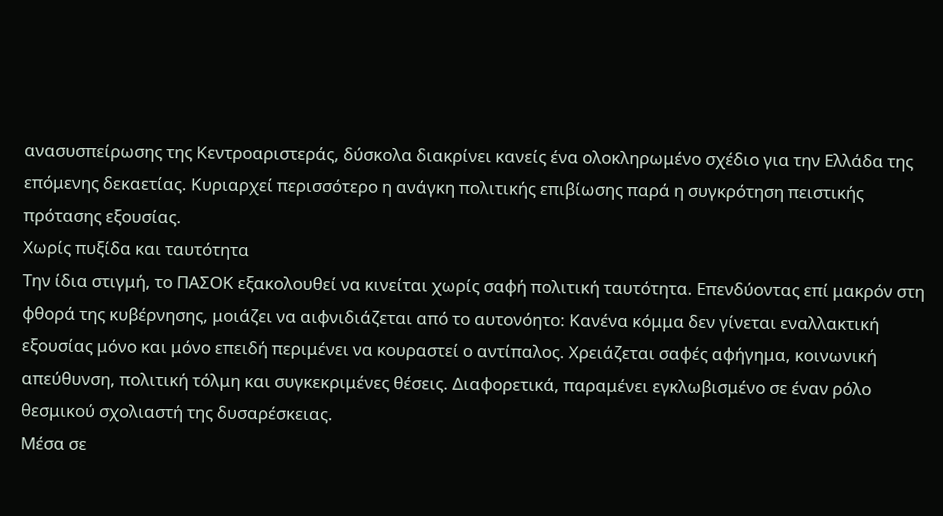ανασυσπείρωσης της Κεντροαριστεράς, δύσκολα διακρίνει κανείς ένα ολοκληρωμένο σχέδιο για την Ελλάδα της επόμενης δεκαετίας. Κυριαρχεί περισσότερο η ανάγκη πολιτικής επιβίωσης παρά η συγκρότηση πειστικής πρότασης εξουσίας.
Χωρίς πυξίδα και ταυτότητα
Την ίδια στιγμή, το ΠΑΣΟΚ εξακολουθεί να κινείται χωρίς σαφή πολιτική ταυτότητα. Επενδύοντας επί μακρόν στη φθορά της κυβέρνησης, μοιάζει να αιφνιδιάζεται από το αυτονόητο: Κανένα κόμμα δεν γίνεται εναλλακτική εξουσίας μόνο και μόνο επειδή περιμένει να κουραστεί ο αντίπαλος. Χρειάζεται σαφές αφήγημα, κοινωνική απεύθυνση, πολιτική τόλμη και συγκεκριμένες θέσεις. Διαφορετικά, παραμένει εγκλωβισμένο σε έναν ρόλο θεσμικού σχολιαστή της δυσαρέσκειας.
Μέσα σε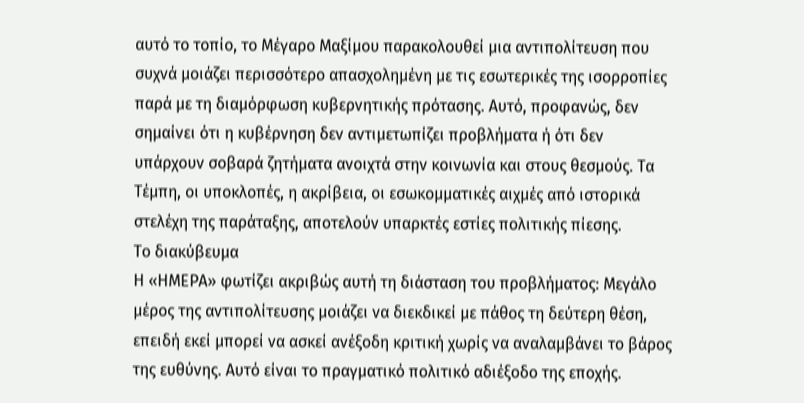αυτό το τοπίο, το Μέγαρο Μαξίμου παρακολουθεί μια αντιπολίτευση που συχνά μοιάζει περισσότερο απασχολημένη με τις εσωτερικές της ισορροπίες παρά με τη διαμόρφωση κυβερνητικής πρότασης. Αυτό, προφανώς, δεν σημαίνει ότι η κυβέρνηση δεν αντιμετωπίζει προβλήματα ή ότι δεν υπάρχουν σοβαρά ζητήματα ανοιχτά στην κοινωνία και στους θεσμούς. Τα Τέμπη, οι υποκλοπές, η ακρίβεια, οι εσωκομματικές αιχμές από ιστορικά στελέχη της παράταξης, αποτελούν υπαρκτές εστίες πολιτικής πίεσης.
Το διακύβευμα
Η «ΗΜΕΡΑ» φωτίζει ακριβώς αυτή τη διάσταση του προβλήματος: Μεγάλο μέρος της αντιπολίτευσης μοιάζει να διεκδικεί με πάθος τη δεύτερη θέση, επειδή εκεί μπορεί να ασκεί ανέξοδη κριτική χωρίς να αναλαμβάνει το βάρος της ευθύνης. Αυτό είναι το πραγματικό πολιτικό αδιέξοδο της εποχής.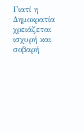Γιατί η Δημοκρατία χρειάζεται ισχυρή και σοβαρή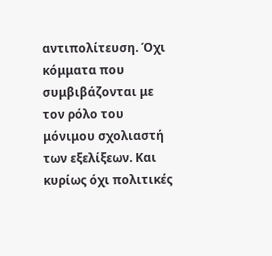αντιπολίτευση. Όχι κόμματα που συμβιβάζονται με τον ρόλο του μόνιμου σχολιαστή των εξελίξεων. Και κυρίως όχι πολιτικές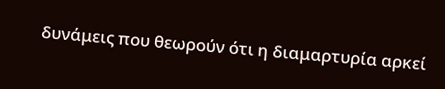δυνάμεις που θεωρούν ότι η διαμαρτυρία αρκεί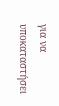για να υποκαταστήσει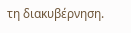τη διακυβέρνηση.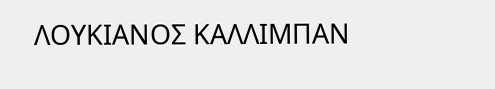ΛΟΥΚΙΑΝΟΣ ΚΑΛΛΙΜΠΑΝ